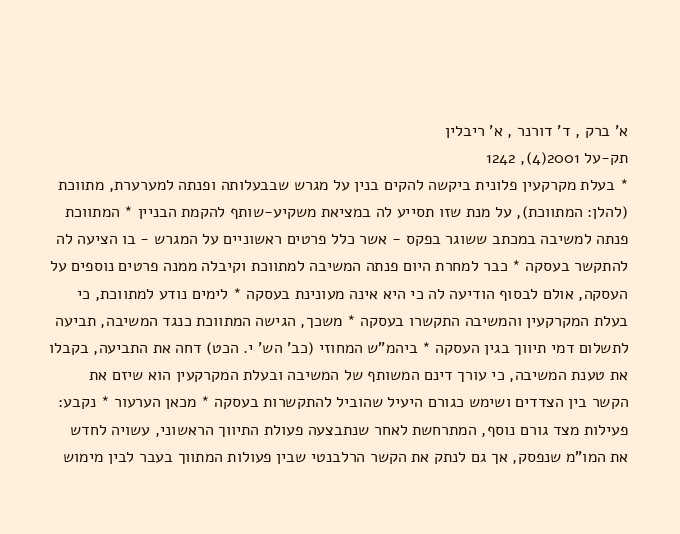א' ברק , ד' דורנר , א' ריבלין
תק-על 2001(4), 1242
* בעלת מקרקעין פלונית ביקשה להקים בנין על מגרש שבבעלותה ופנתה למערערת, מתווכת (להלן: המתווכת), על מנת שזו תסייע לה במציאת משקיע-שותף להקמת הבניין * המתווכת פנתה למשיבה במכתב ששוגר בפקס - אשר כלל פרטים ראשוניים על המגרש - בו הציעה לה להתקשר בעסקה * כבר למחרת היום פנתה המשיבה למתווכת וקיבלה ממנה פרטים נוספים על העסקה, אולם לבסוף הודיעה לה כי היא אינה מעונינת בעסקה * לימים נודע למתווכת, כי בעלת המקרקעין והמשיבה התקשרו בעסקה * משכך, הגישה המתווכת כנגד המשיבה, תביעה לתשלום דמי תיווך בגין העסקה * ביהמ"ש המחוזי (כב' הש' י. הכט) דחה את התביעה, בקבלו את טענת המשיבה, כי עורך דינם המשותף של המשיבה ובעלת המקרקעין הוא שיזם את הקשר בין הצדדים ושימש כגורם היעיל שהוביל להתקשרות בעסקה * מכאן הערעור * נקבע: פעילות מצד גורם נוסף, המתרחשת לאחר שנתבצעה פעולת התיווך הראשוני, עשויה לחדש את המו"מ שנפסק, אך גם לנתק את הקשר הרלבנטי שבין פעולות המתווך בעבר לבין מימוש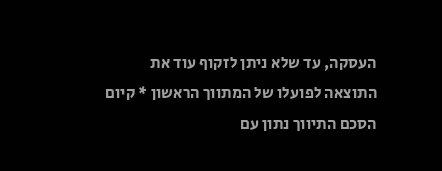העסקה, עד שלא ניתן לזקוף עוד את התוצאה לפועלו של המתווך הראשון * קיום הסכם התיווך נתון עם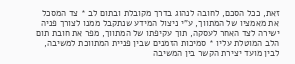זאת, ככל הסכם, לחובה לנהוג בדרך מקובלת ובתום לב * צד המסכל את מאמציו של המתווך, ע"י ניצול המידע שנתקבל ממנו לצורך פניה ישירה לצד האחר לעסקה, תוך עקיפתו של המתווך, מפר את חובת תום הלב המוטלת עליו * סמיכות הזמנים שבין פניית המתווכת למשיבה, לבין מועד יצירת הקשר בין המשיבה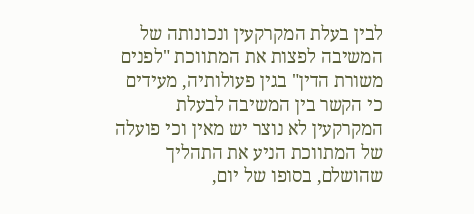לבין בעלת המקרקעין ונכונותה של המשיבה לפצות את המתווכת "לפנים משורת הדין" בגין פעולותיה, מעידים כי הקשר בין המשיבה לבעלת המקרקעין לא נוצר יש מאין וכי פועלה של המתווכת הניע את התהליך שהושלם, בסופו של יום,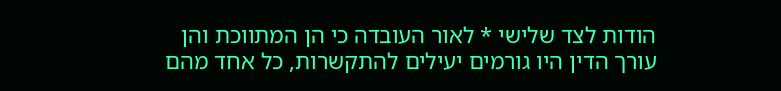הודות לצד שלישי * לאור העובדה כי הן המתווכת והן עורך הדין היו גורמים יעילים להתקשרות, כל אחד מהם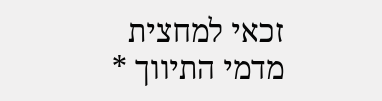זכאי למחצית מדמי התיווך *